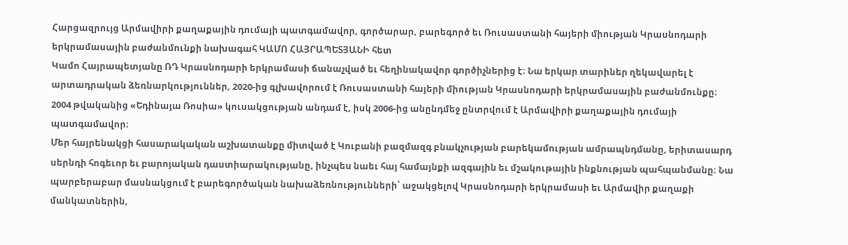Հարցազրույց Արմավիրի քաղաքային դումայի պատգամավոր, գործարար, բարեգործ եւ Ռուսաստանի հայերի միության Կրասնոդարի երկրամասային բաժանմունքի նախագահ ԿԱՄՈ ՀԱՅՐԱՊԵՏՅԱՆԻ հետ
Կամո Հայրապետյանը ՌԴ Կրասնոդարի երկրամասի ճանաչված եւ հեղինակավոր գործիչներից է։ Նա երկար տարիներ ղեկավարել է արտադրական ձեռնարկություններ, 2020-ից գլխավորում է Ռուսաստանի հայերի միության Կրասնոդարի երկրամասային բաժանմունքը։
2004 թվականից «Եդինայա Ռոսիա» կուսակցության անդամ է, իսկ 2006-ից անընդմեջ ընտրվում է Արմավիրի քաղաքային դումայի պատգամավոր։
Մեր հայրենակցի հասարակական աշխատանքը միտված է Կուբանի բազմազգ բնակչության բարեկամության ամրապնդմանը, երիտասարդ սերնդի հոգեւոր եւ բարոյական դաստիարակությանը, ինչպես նաեւ հայ համայնքի ազգային եւ մշակութային ինքնության պահպանմանը։ Նա պարբերաբար մասնակցում է բարեգործական նախաձեռնությունների՝ աջակցելով Կրասնոդարի երկրամասի եւ Արմավիր քաղաքի մանկատներին,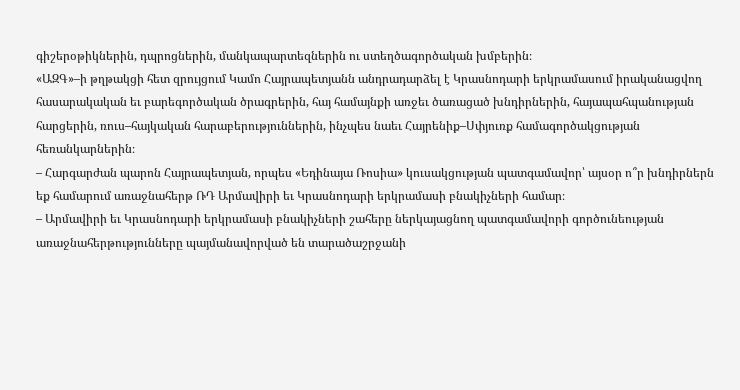գիշերօթիկներին, դպրոցներին, մանկապարտեզներին ու ստեղծագործական խմբերին։
«ԱԶԳ»–ի թղթակցի հետ զրույցում Կամո Հայրապետյանն անդրադարձել է Կրասնոդարի երկրամասում իրականացվող հասարակական եւ բարեգործական ծրագրերին, հայ համայնքի առջեւ ծառացած խնդիրներին, հայապահպանության հարցերին, ռուս–հայկական հարաբերություններին, ինչպես նաեւ Հայրենիք–Սփյուռք համագործակցության հեռանկարներին։
– Հարգարժան պարոն Հայրապետյան, որպես «Եդինայա Ռոսիա» կուսակցության պատգամավոր՝ այսօր ո՞ր խնդիրներն եք համարում առաջնահերթ ՌԴ Արմավիրի եւ Կրասնոդարի երկրամասի բնակիչների համար։
– Արմավիրի եւ Կրասնոդարի երկրամասի բնակիչների շահերը ներկայացնող պատգամավորի գործունեության առաջնահերթությունները պայմանավորված են տարածաշրջանի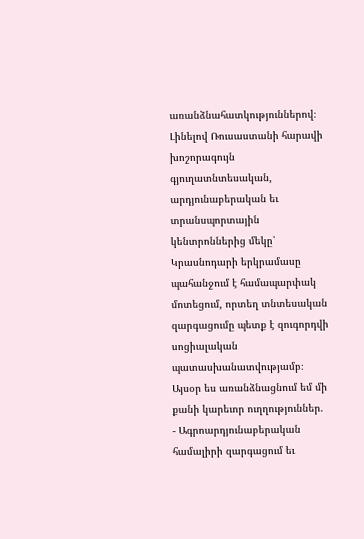առանձնահատկություններով։ Լինելով Ռուսաստանի հարավի խոշորագույն գյուղատնտեսական, արդյունաբերական եւ տրանսպորտային կենտրոններից մեկը՝ Կրասնոդարի երկրամասը պահանջում է համապարփակ մոտեցում, որտեղ տնտեսական զարգացումը պետք է զուգորդվի սոցիալական պատասխանատվությամբ։ Այսօր ես առանձնացնում եմ մի քանի կարեւոր ուղղություններ.
- Ագրոարդյունաբերական համալիրի զարգացում եւ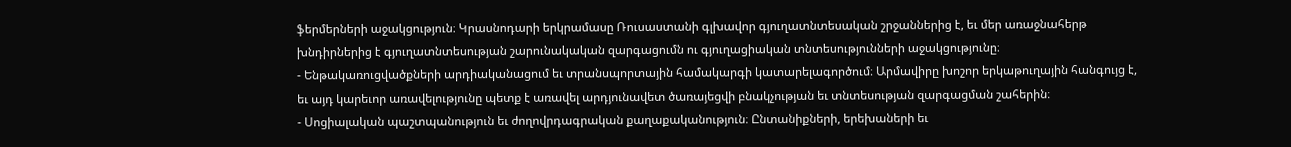ֆերմերների աջակցություն։ Կրասնոդարի երկրամասը Ռուսաստանի գլխավոր գյուղատնտեսական շրջաններից է, եւ մեր առաջնահերթ խնդիրներից է գյուղատնտեսության շարունակական զարգացումն ու գյուղացիական տնտեսությունների աջակցությունը։
- Ենթակառուցվածքների արդիականացում եւ տրանսպորտային համակարգի կատարելագործում։ Արմավիրը խոշոր երկաթուղային հանգույց է, եւ այդ կարեւոր առավելությունը պետք է առավել արդյունավետ ծառայեցվի բնակչության եւ տնտեսության զարգացման շահերին։
- Սոցիալական պաշտպանություն եւ ժողովրդագրական քաղաքականություն։ Ընտանիքների, երեխաների եւ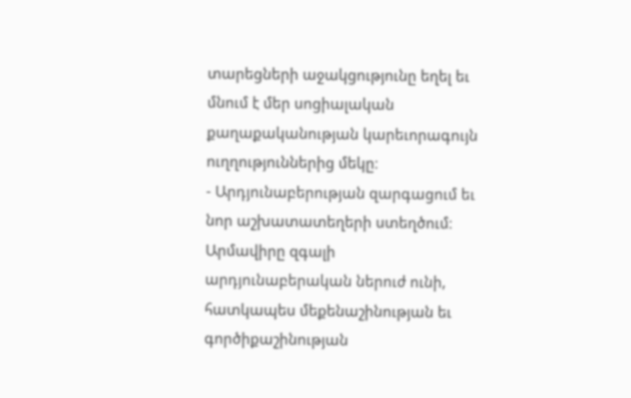տարեցների աջակցությունը եղել եւ մնում է մեր սոցիալական քաղաքականության կարեւորագույն ուղղություններից մեկը։
- Արդյունաբերության զարգացում եւ նոր աշխատատեղերի ստեղծում։ Արմավիրը զգալի արդյունաբերական ներուժ ունի, հատկապես մեքենաշինության եւ գործիքաշինության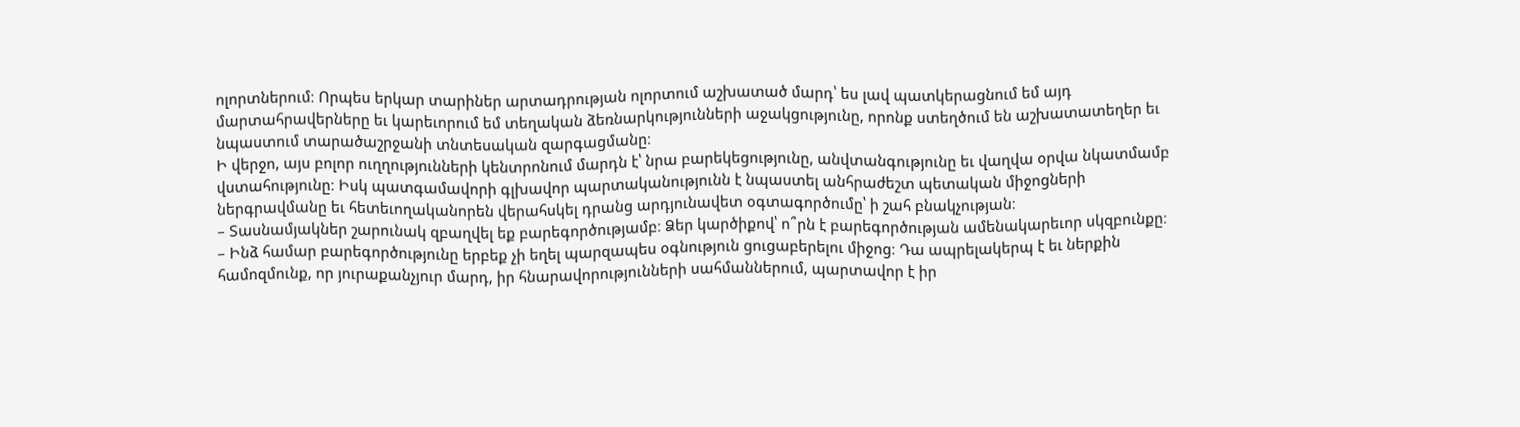ոլորտներում։ Որպես երկար տարիներ արտադրության ոլորտում աշխատած մարդ՝ ես լավ պատկերացնում եմ այդ մարտահրավերները եւ կարեւորում եմ տեղական ձեռնարկությունների աջակցությունը, որոնք ստեղծում են աշխատատեղեր եւ նպաստում տարածաշրջանի տնտեսական զարգացմանը։
Ի վերջո, այս բոլոր ուղղությունների կենտրոնում մարդն է՝ նրա բարեկեցությունը, անվտանգությունը եւ վաղվա օրվա նկատմամբ վստահությունը։ Իսկ պատգամավորի գլխավոր պարտականությունն է նպաստել անհրաժեշտ պետական միջոցների ներգրավմանը եւ հետեւողականորեն վերահսկել դրանց արդյունավետ օգտագործումը՝ ի շահ բնակչության։
– Տասնամյակներ շարունակ զբաղվել եք բարեգործությամբ։ Ձեր կարծիքով՝ ո՞րն է բարեգործության ամենակարեւոր սկզբունքը։
– Ինձ համար բարեգործությունը երբեք չի եղել պարզապես օգնություն ցուցաբերելու միջոց։ Դա ապրելակերպ է եւ ներքին համոզմունք, որ յուրաքանչյուր մարդ, իր հնարավորությունների սահմաններում, պարտավոր է իր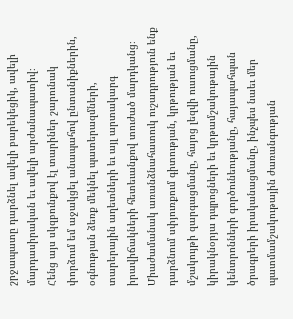շրջապատը դարձնել ավելի բարեկեցիկ, ավելի մարդասիրական եւ ավելի արժանապատիվ։
Հենց այս սկզբունքով էլ տարիներ շարունակ փորձում եմ աջակցել անապահով ընտանիքներին, օգնության ձեռք մեկնել պատերազմների, տարերային աղետների եւ այլ արտակարգ իրավիճակների հետեւանքով տուժած մարդկանց։ Միաժամանակ առանձնահատուկ ուշադրություն ենք դարձնում սփյուռքում գիտության, կրթության եւ մշակույթի զարգացմանը, հայոց լեզվի ուսուցմանը, կիրակնօրյա դպրոցների եւ կրթամշակութային կենտրոնների գործունեությանը, հայապահպան ծրագրերի իրականացմանը, ինչպես նաեւ մեր պատմամշակութային ժառանգության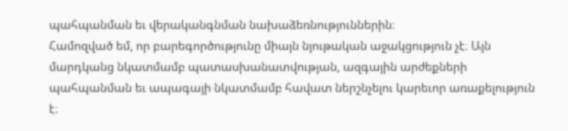պահպանման եւ վերականգնման նախաձեռնություններին։
Համոզված եմ, որ բարեգործությունը միայն նյութական աջակցություն չէ։ Այն մարդկանց նկատմամբ պատասխանատվության, ազգային արժեքների պահպանման եւ ապագայի նկատմամբ հավատ ներշնչելու կարեւոր առաքելություն է։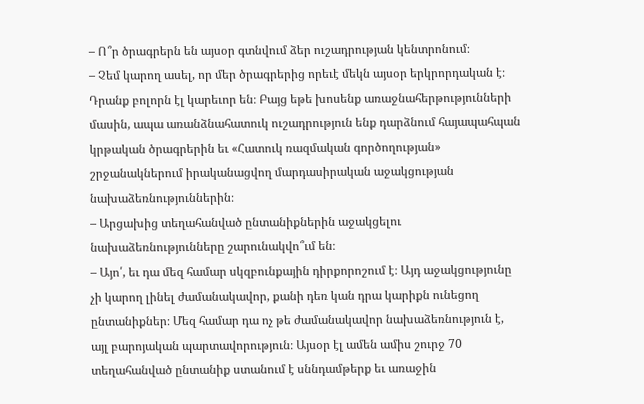– Ո՞ր ծրագրերն են այսօր գտնվում ձեր ուշադրության կենտրոնում։
– Չեմ կարող ասել, որ մեր ծրագրերից որեւէ մեկն այսօր երկրորդական է։ Դրանք բոլորն էլ կարեւոր են։ Բայց եթե խոսենք առաջնահերթությունների մասին, ապա առանձնահատուկ ուշադրություն ենք դարձնում հայապահպան կրթական ծրագրերին եւ «Հատուկ ռազմական գործողության» շրջանակներում իրականացվող մարդասիրական աջակցության նախաձեռնություններին։
– Արցախից տեղահանված ընտանիքներին աջակցելու նախաձեռնությունները շարունակվո՞ւմ են։
– Այո՛, եւ դա մեզ համար սկզբունքային դիրքորոշում է։ Այդ աջակցությունը չի կարող լինել ժամանակավոր, քանի դեռ կան դրա կարիքն ունեցող ընտանիքներ։ Մեզ համար դա ոչ թե ժամանակավոր նախաձեռնություն է, այլ բարոյական պարտավորություն։ Այսօր էլ ամեն ամիս շուրջ 70 տեղահանված ընտանիք ստանում է սննդամթերք եւ առաջին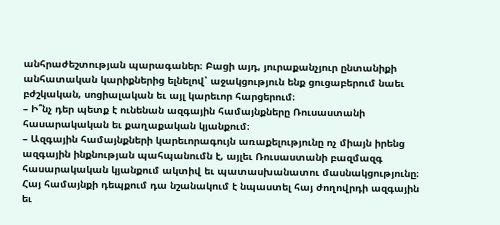անհրաժեշտության պարագաներ։ Բացի այդ, յուրաքանչյուր ընտանիքի անհատական կարիքներից ելնելով՝ աջակցություն ենք ցուցաբերում նաեւ բժշկական, սոցիալական եւ այլ կարեւոր հարցերում։
– Ի՞նչ դեր պետք է ունենան ազգային համայնքները Ռուսաստանի հասարակական եւ քաղաքական կյանքում։
– Ազգային համայնքների կարեւորագույն առաքելությունը ոչ միայն իրենց ազգային ինքնության պահպանումն է, այլեւ Ռուսաստանի բազմազգ հասարակական կյանքում ակտիվ եւ պատասխանատու մասնակցությունը։ Հայ համայնքի դեպքում դա նշանակում է նպաստել հայ ժողովրդի ազգային եւ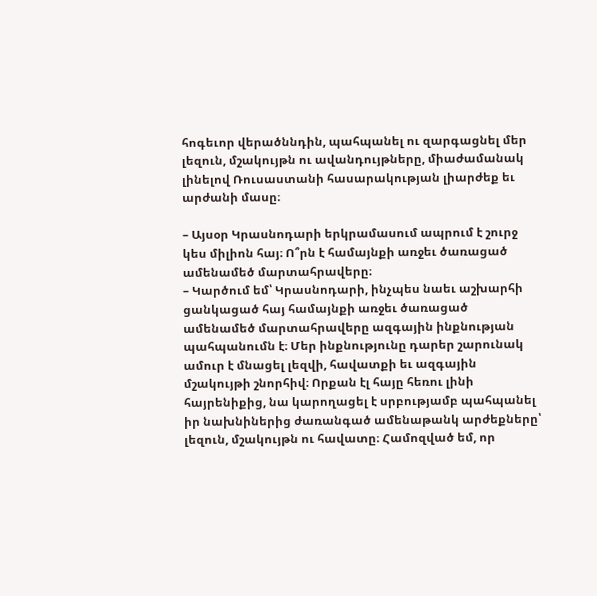հոգեւոր վերածննդին, պահպանել ու զարգացնել մեր լեզուն, մշակույթն ու ավանդույթները, միաժամանակ լինելով Ռուսաստանի հասարակության լիարժեք եւ արժանի մասը։

– Այսօր Կրասնոդարի երկրամասում ապրում է շուրջ կես միլիոն հայ։ Ո՞րն է համայնքի առջեւ ծառացած ամենամեծ մարտահրավերը։
– Կարծում եմ՝ Կրասնոդարի, ինչպես նաեւ աշխարհի ցանկացած հայ համայնքի առջեւ ծառացած ամենամեծ մարտահրավերը ազգային ինքնության պահպանումն է։ Մեր ինքնությունը դարեր շարունակ ամուր է մնացել լեզվի, հավատքի եւ ազգային մշակույթի շնորհիվ։ Որքան էլ հայը հեռու լինի հայրենիքից, նա կարողացել է սրբությամբ պահպանել իր նախնիներից ժառանգած ամենաթանկ արժեքները՝ լեզուն, մշակույթն ու հավատը։ Համոզված եմ, որ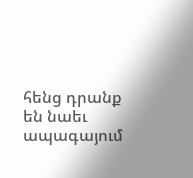հենց դրանք են նաեւ ապագայում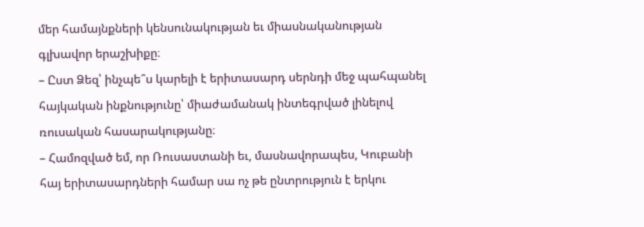մեր համայնքների կենսունակության եւ միասնականության գլխավոր երաշխիքը։
– Ըստ Ձեզ՝ ինչպե՞ս կարելի է երիտասարդ սերնդի մեջ պահպանել հայկական ինքնությունը՝ միաժամանակ ինտեգրված լինելով ռուսական հասարակությանը։
– Համոզված եմ, որ Ռուսաստանի եւ, մասնավորապես, Կուբանի հայ երիտասարդների համար սա ոչ թե ընտրություն է երկու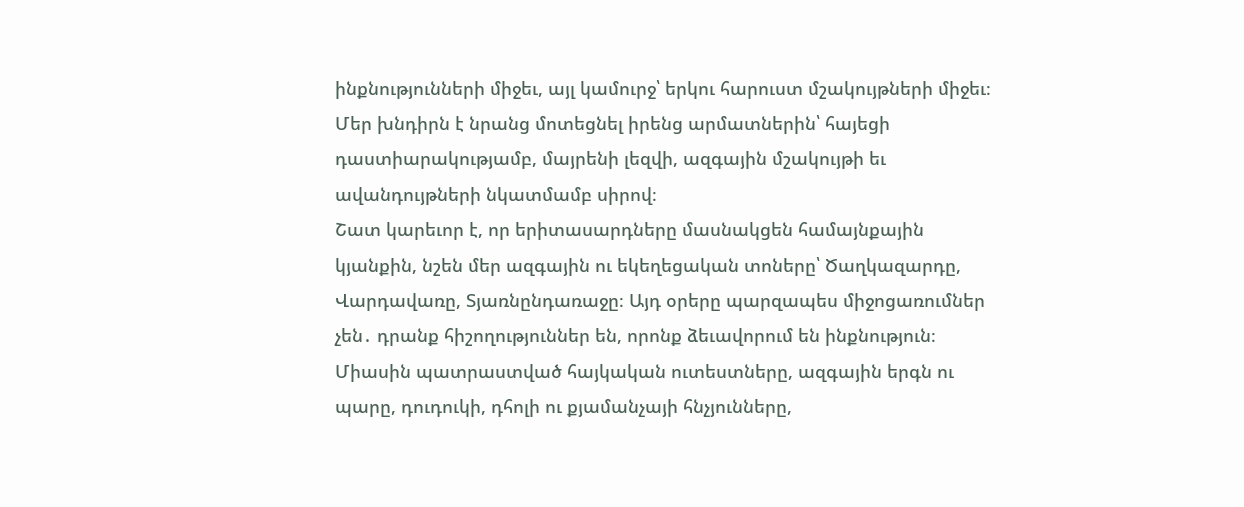ինքնությունների միջեւ, այլ կամուրջ՝ երկու հարուստ մշակույթների միջեւ։ Մեր խնդիրն է նրանց մոտեցնել իրենց արմատներին՝ հայեցի դաստիարակությամբ, մայրենի լեզվի, ազգային մշակույթի եւ ավանդույթների նկատմամբ սիրով։
Շատ կարեւոր է, որ երիտասարդները մասնակցեն համայնքային կյանքին, նշեն մեր ազգային ու եկեղեցական տոները՝ Ծաղկազարդը, Վարդավառը, Տյառնընդառաջը։ Այդ օրերը պարզապես միջոցառումներ չեն․ դրանք հիշողություններ են, որոնք ձեւավորում են ինքնություն։ Միասին պատրաստված հայկական ուտեստները, ազգային երգն ու պարը, դուդուկի, դհոլի ու քյամանչայի հնչյունները,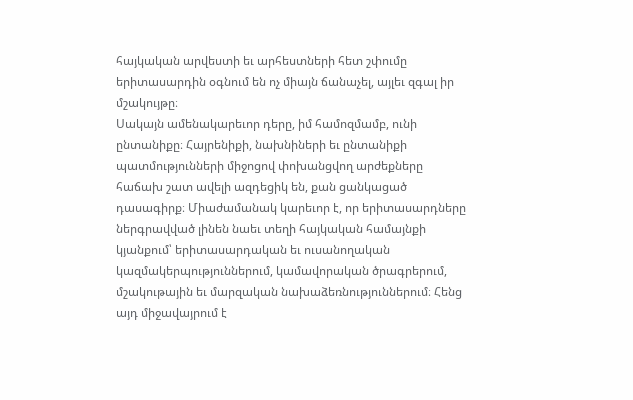հայկական արվեստի եւ արհեստների հետ շփումը երիտասարդին օգնում են ոչ միայն ճանաչել, այլեւ զգալ իր մշակույթը։
Սակայն ամենակարեւոր դերը, իմ համոզմամբ, ունի ընտանիքը։ Հայրենիքի, նախնիների եւ ընտանիքի պատմությունների միջոցով փոխանցվող արժեքները հաճախ շատ ավելի ազդեցիկ են, քան ցանկացած դասագիրք։ Միաժամանակ կարեւոր է, որ երիտասարդները ներգրավված լինեն նաեւ տեղի հայկական համայնքի կյանքում՝ երիտասարդական եւ ուսանողական կազմակերպություններում, կամավորական ծրագրերում, մշակութային եւ մարզական նախաձեռնություններում։ Հենց այդ միջավայրում է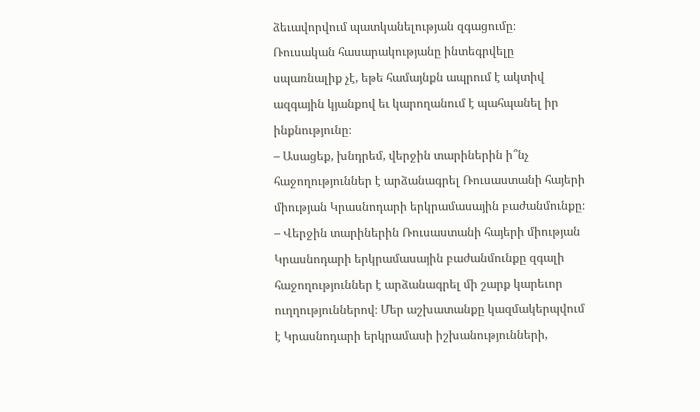ձեւավորվում պատկանելության զգացումը։
Ռուսական հասարակությանը ինտեգրվելը սպառնալիք չէ, եթե համայնքն ապրում է ակտիվ ազգային կյանքով եւ կարողանում է պահպանել իր ինքնությունը։
– Ասացեք, խնդրեմ, վերջին տարիներին ի՞նչ հաջողություններ է արձանագրել Ռուսաստանի հայերի միության Կրասնոդարի երկրամասային բաժանմունքը։
– Վերջին տարիներին Ռուսաստանի հայերի միության Կրասնոդարի երկրամասային բաժանմունքը զգալի հաջողություններ է արձանագրել մի շարք կարեւոր ուղղություններով։ Մեր աշխատանքը կազմակերպվում է Կրասնոդարի երկրամասի իշխանությունների,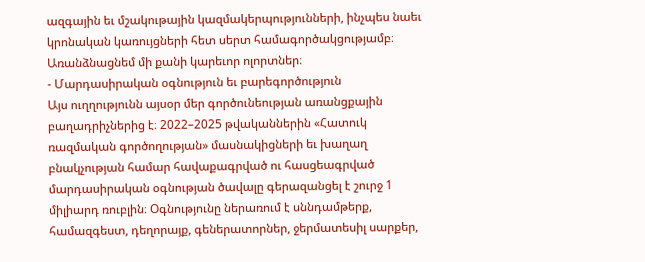ազգային եւ մշակութային կազմակերպությունների, ինչպես նաեւ կրոնական կառույցների հետ սերտ համագործակցությամբ։ Առանձնացնեմ մի քանի կարեւոր ոլորտներ։
- Մարդասիրական օգնություն եւ բարեգործություն
Այս ուղղությունն այսօր մեր գործունեության առանցքային բաղադրիչներից է։ 2022–2025 թվականներին «Հատուկ ռազմական գործողության» մասնակիցների եւ խաղաղ բնակչության համար հավաքագրված ու հասցեագրված մարդասիրական օգնության ծավալը գերազանցել է շուրջ 1 միլիարդ ռուբլին։ Օգնությունը ներառում է սննդամթերք, համազգեստ, դեղորայք, գեներատորներ, ջերմատեսիլ սարքեր,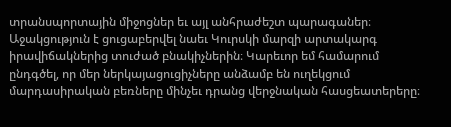տրանսպորտային միջոցներ եւ այլ անհրաժեշտ պարագաներ։ Աջակցություն է ցուցաբերվել նաեւ Կուրսկի մարզի արտակարգ իրավիճակներից տուժած բնակիչներին։ Կարեւոր եմ համարում ընդգծել, որ մեր ներկայացուցիչները անձամբ են ուղեկցում մարդասիրական բեռները մինչեւ դրանց վերջնական հասցեատերերը։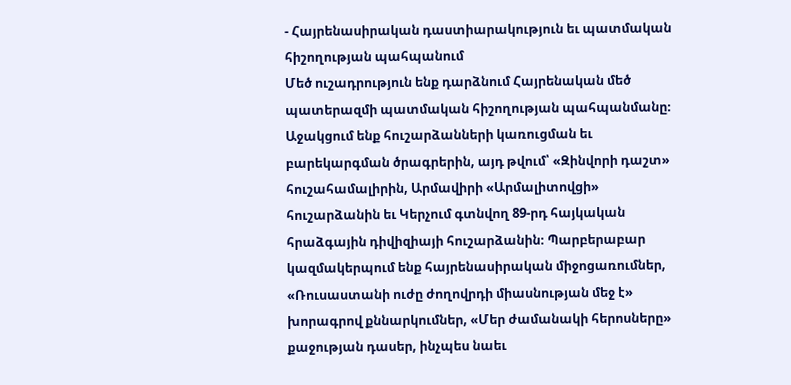- Հայրենասիրական դաստիարակություն եւ պատմական հիշողության պահպանում
Մեծ ուշադրություն ենք դարձնում Հայրենական մեծ պատերազմի պատմական հիշողության պահպանմանը։ Աջակցում ենք հուշարձանների կառուցման եւ բարեկարգման ծրագրերին, այդ թվում՝ «Զինվորի դաշտ» հուշահամալիրին, Արմավիրի «Արմալիտովցի» հուշարձանին եւ Կերչում գտնվող 89-րդ հայկական հրաձգային դիվիզիայի հուշարձանին։ Պարբերաբար կազմակերպում ենք հայրենասիրական միջոցառումներ, «Ռուսաստանի ուժը ժողովրդի միասնության մեջ է» խորագրով քննարկումներ, «Մեր ժամանակի հերոսները» քաջության դասեր, ինչպես նաեւ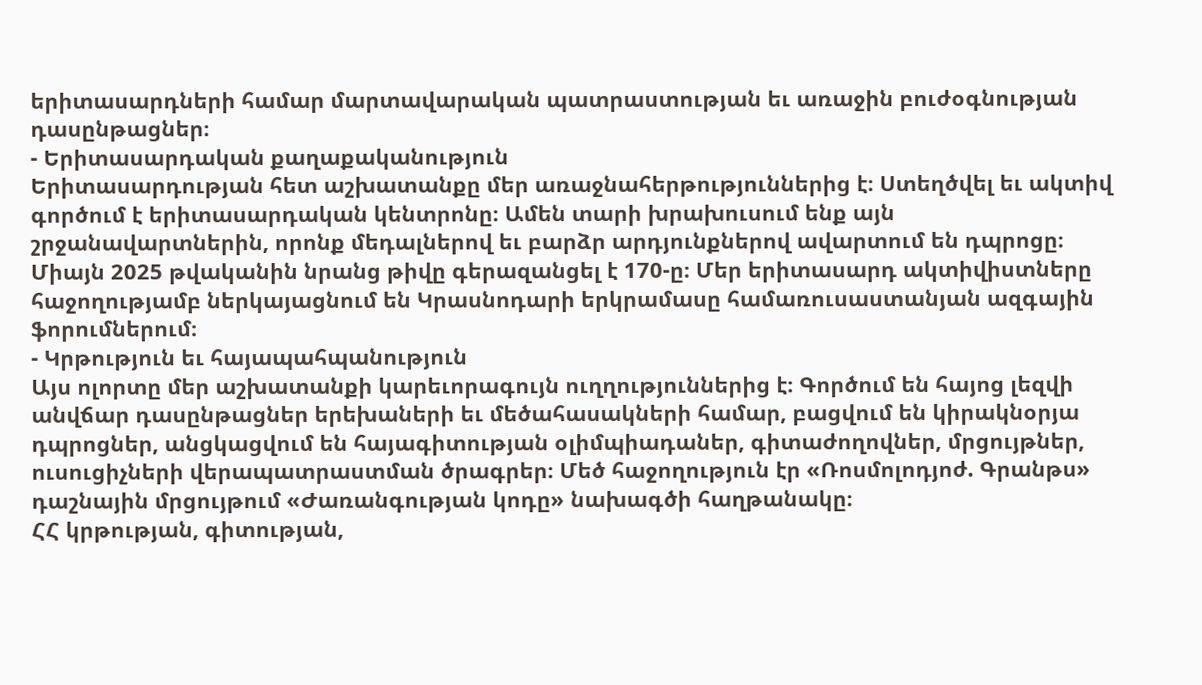երիտասարդների համար մարտավարական պատրաստության եւ առաջին բուժօգնության դասընթացներ։
- Երիտասարդական քաղաքականություն
Երիտասարդության հետ աշխատանքը մեր առաջնահերթություններից է։ Ստեղծվել եւ ակտիվ գործում է երիտասարդական կենտրոնը։ Ամեն տարի խրախուսում ենք այն շրջանավարտներին, որոնք մեդալներով եւ բարձր արդյունքներով ավարտում են դպրոցը։ Միայն 2025 թվականին նրանց թիվը գերազանցել է 170-ը։ Մեր երիտասարդ ակտիվիստները հաջողությամբ ներկայացնում են Կրասնոդարի երկրամասը համառուսաստանյան ազգային ֆորումներում։
- Կրթություն եւ հայապահպանություն
Այս ոլորտը մեր աշխատանքի կարեւորագույն ուղղություններից է։ Գործում են հայոց լեզվի անվճար դասընթացներ երեխաների եւ մեծահասակների համար, բացվում են կիրակնօրյա դպրոցներ, անցկացվում են հայագիտության օլիմպիադաներ, գիտաժողովներ, մրցույթներ, ուսուցիչների վերապատրաստման ծրագրեր։ Մեծ հաջողություն էր «Ռոսմոլոդյոժ. Գրանթս» դաշնային մրցույթում «Ժառանգության կոդը» նախագծի հաղթանակը։
ՀՀ կրթության, գիտության,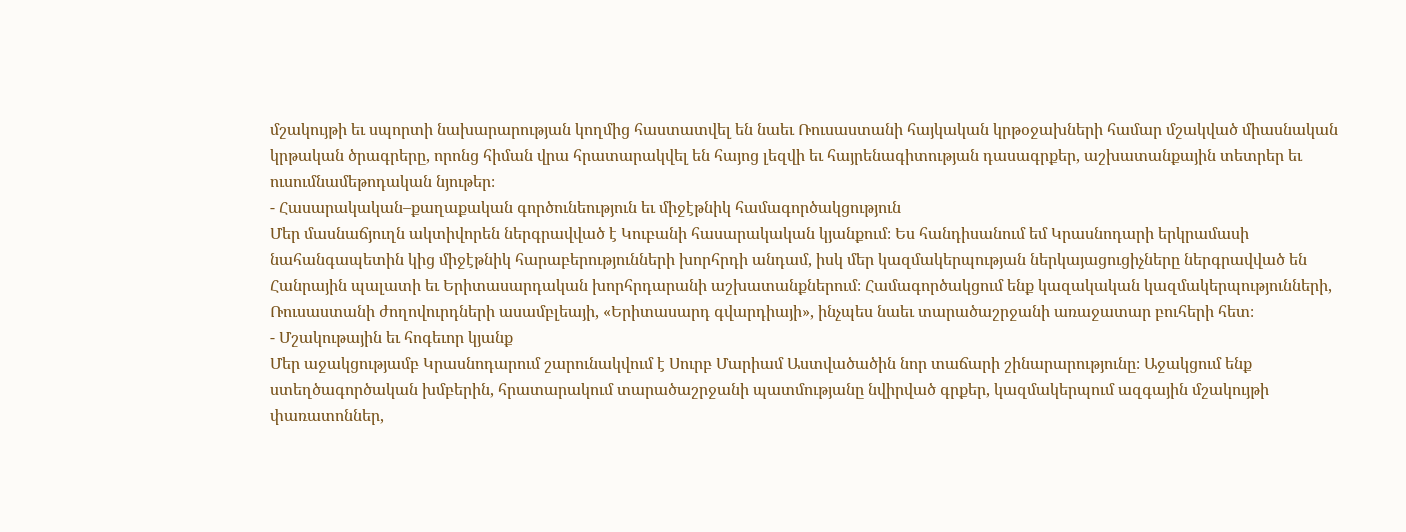մշակույթի եւ սպորտի նախարարության կողմից հաստատվել են նաեւ Ռուսաստանի հայկական կրթօջախների համար մշակված միասնական կրթական ծրագրերը, որոնց հիման վրա հրատարակվել են հայոց լեզվի եւ հայրենագիտության դասագրքեր, աշխատանքային տետրեր եւ ուսումնամեթոդական նյութեր։
- Հասարակական–քաղաքական գործունեություն եւ միջէթնիկ համագործակցություն
Մեր մասնաճյուղն ակտիվորեն ներգրավված է Կուբանի հասարակական կյանքում։ Ես հանդիսանում եմ Կրասնոդարի երկրամասի նահանգապետին կից միջէթնիկ հարաբերությունների խորհրդի անդամ, իսկ մեր կազմակերպության ներկայացուցիչները ներգրավված են Հանրային պալատի եւ Երիտասարդական խորհրդարանի աշխատանքներում։ Համագործակցում ենք կազակական կազմակերպությունների, Ռուսաստանի ժողովուրդների ասամբլեայի, «Երիտասարդ գվարդիայի», ինչպես նաեւ տարածաշրջանի առաջատար բուհերի հետ։
- Մշակութային եւ հոգեւոր կյանք
Մեր աջակցությամբ Կրասնոդարում շարունակվում է Սուրբ Մարիամ Աստվածածին նոր տաճարի շինարարությունը։ Աջակցում ենք ստեղծագործական խմբերին, հրատարակում տարածաշրջանի պատմությանը նվիրված գրքեր, կազմակերպում ազգային մշակույթի փառատոններ,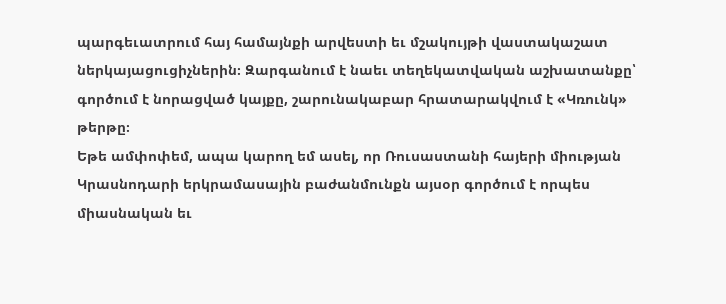պարգեւատրում հայ համայնքի արվեստի եւ մշակույթի վաստակաշատ ներկայացուցիչներին։ Զարգանում է նաեւ տեղեկատվական աշխատանքը՝ գործում է նորացված կայքը, շարունակաբար հրատարակվում է «Կռունկ» թերթը։
Եթե ամփոփեմ, ապա կարող եմ ասել, որ Ռուսաստանի հայերի միության Կրասնոդարի երկրամասային բաժանմունքն այսօր գործում է որպես միասնական եւ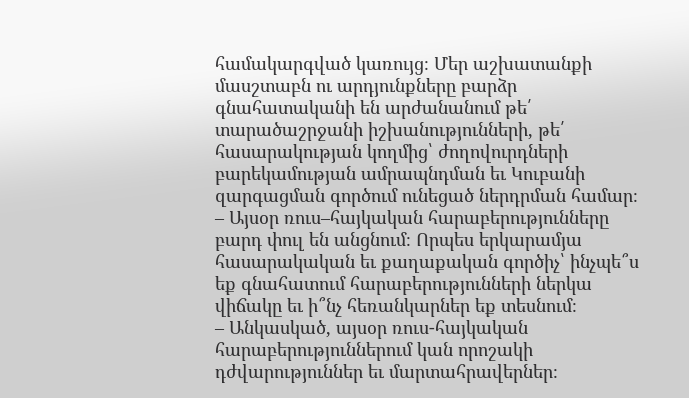համակարգված կառույց։ Մեր աշխատանքի մասշտաբն ու արդյունքները բարձր գնահատականի են արժանանում թե՛ տարածաշրջանի իշխանությունների, թե՛ հասարակության կողմից՝ ժողովուրդների բարեկամության ամրապնդման եւ Կուբանի զարգացման գործում ունեցած ներդրման համար։
– Այսօր ռուս–հայկական հարաբերությունները բարդ փուլ են անցնում։ Որպես երկարամյա հասարակական եւ քաղաքական գործիչ՝ ինչպե՞ս եք գնահատում հարաբերությունների ներկա վիճակը եւ ի՞նչ հեռանկարներ եք տեսնում։
– Անկասկած, այսօր ռուս-հայկական հարաբերություններում կան որոշակի դժվարություններ եւ մարտահրավերներ։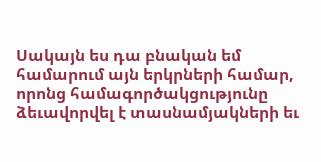Սակայն ես դա բնական եմ համարում այն երկրների համար, որոնց համագործակցությունը ձեւավորվել է տասնամյակների եւ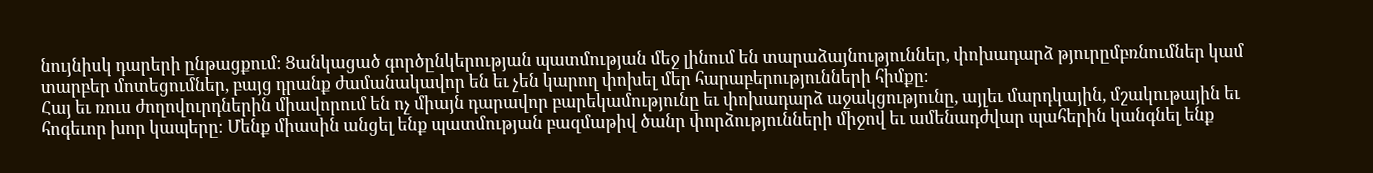նույնիսկ դարերի ընթացքում։ Ցանկացած գործընկերության պատմության մեջ լինում են տարաձայնություններ, փոխադարձ թյուրըմբռնումներ կամ տարբեր մոտեցումներ, բայց դրանք ժամանակավոր են եւ չեն կարող փոխել մեր հարաբերությունների հիմքը։
Հայ եւ ռուս ժողովուրդներին միավորում են ոչ միայն դարավոր բարեկամությունը եւ փոխադարձ աջակցությունը, այլեւ մարդկային, մշակութային եւ հոգեւոր խոր կապերը։ Մենք միասին անցել ենք պատմության բազմաթիվ ծանր փորձությունների միջով եւ ամենադժվար պահերին կանգնել ենք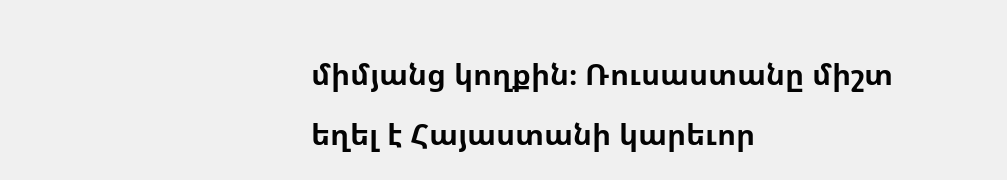միմյանց կողքին։ Ռուսաստանը միշտ եղել է Հայաստանի կարեւոր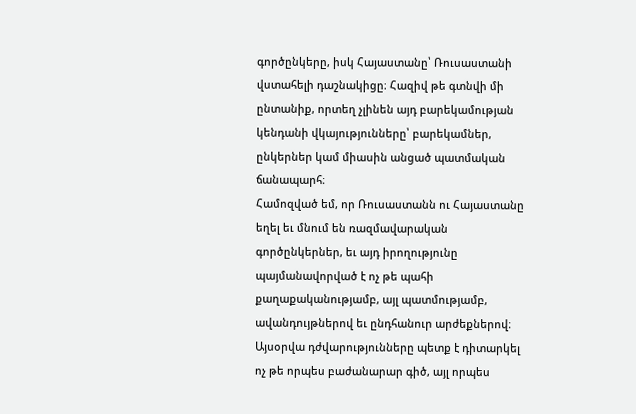գործընկերը, իսկ Հայաստանը՝ Ռուսաստանի վստահելի դաշնակիցը։ Հազիվ թե գտնվի մի ընտանիք, որտեղ չլինեն այդ բարեկամության կենդանի վկայությունները՝ բարեկամներ, ընկերներ կամ միասին անցած պատմական ճանապարհ։
Համոզված եմ, որ Ռուսաստանն ու Հայաստանը եղել եւ մնում են ռազմավարական գործընկերներ, եւ այդ իրողությունը պայմանավորված է ոչ թե պահի քաղաքականությամբ, այլ պատմությամբ, ավանդույթներով եւ ընդհանուր արժեքներով։ Այսօրվա դժվարությունները պետք է դիտարկել ոչ թե որպես բաժանարար գիծ, այլ որպես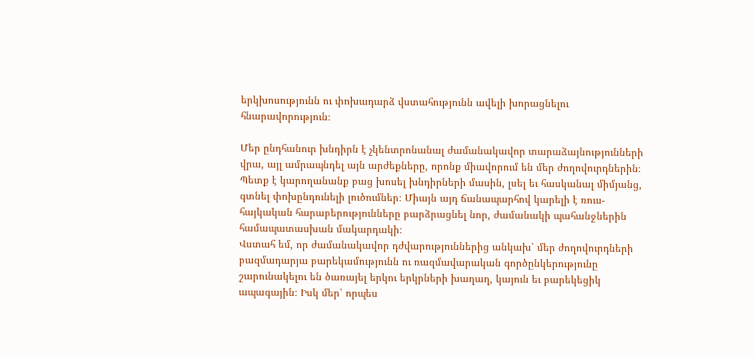երկխոսությունն ու փոխադարձ վստահությունն ավելի խորացնելու հնարավորություն։

Մեր ընդհանուր խնդիրն է չկենտրոնանալ ժամանակավոր տարաձայնությունների վրա, այլ ամրապնդել այն արժեքները, որոնք միավորում են մեր ժողովուրդներին։ Պետք է կարողանանք բաց խոսել խնդիրների մասին, լսել եւ հասկանալ միմյանց, գտնել փոխընդունելի լուծումներ։ Միայն այդ ճանապարհով կարելի է ռուս-հայկական հարաբերությունները բարձրացնել նոր, ժամանակի պահանջներին համապատասխան մակարդակի։
Վստահ եմ, որ ժամանակավոր դժվարություններից անկախ՝ մեր ժողովուրդների բազմադարյա բարեկամությունն ու ռազմավարական գործընկերությունը շարունակելու են ծառայել երկու երկրների խաղաղ, կայուն եւ բարեկեցիկ ապագային։ Իսկ մեր՝ որպես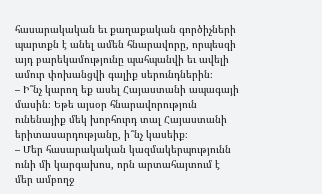հասարակական եւ քաղաքական գործիչների պարտքն է անել ամեն հնարավորը, որպեսզի այդ բարեկամությունը պահպանվի եւ ավելի ամուր փոխանցվի գալիք սերունդներին։
– Ի՞նչ կարող եք ասել Հայաստանի ապագայի մասին։ Եթե այսօր հնարավորություն ունենայիք մեկ խորհուրդ տալ Հայաստանի երիտասարդությանը, ի՞նչ կասեիք։
– Մեր հասարակական կազմակերպությունն ունի մի կարգախոս, որն արտահայտում է մեր ամբողջ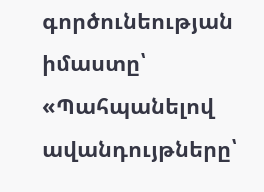գործունեության իմաստը՝ «Պահպանելով ավանդույթները՝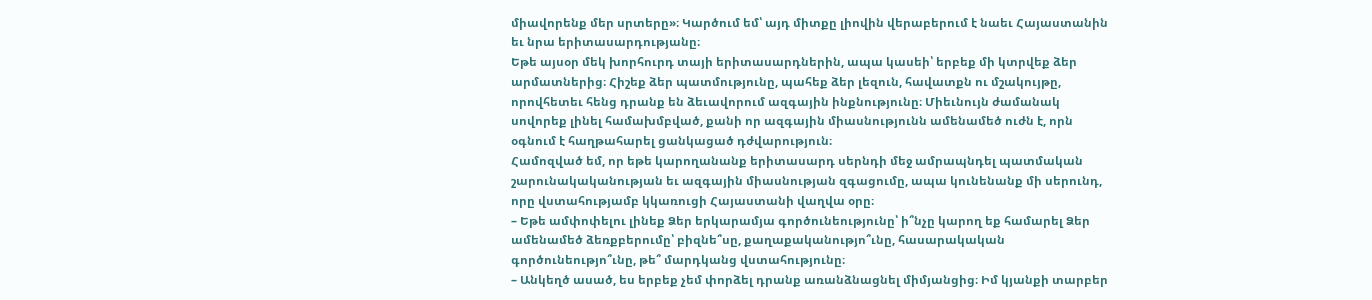միավորենք մեր սրտերը»։ Կարծում եմ՝ այդ միտքը լիովին վերաբերում է նաեւ Հայաստանին եւ նրա երիտասարդությանը։
Եթե այսօր մեկ խորհուրդ տայի երիտասարդներին, ապա կասեի՝ երբեք մի կտրվեք ձեր արմատներից։ Հիշեք ձեր պատմությունը, պահեք ձեր լեզուն, հավատքն ու մշակույթը, որովհետեւ հենց դրանք են ձեւավորում ազգային ինքնությունը։ Միեւնույն ժամանակ սովորեք լինել համախմբված, քանի որ ազգային միասնությունն ամենամեծ ուժն է, որն օգնում է հաղթահարել ցանկացած դժվարություն։
Համոզված եմ, որ եթե կարողանանք երիտասարդ սերնդի մեջ ամրապնդել պատմական շարունակականության եւ ազգային միասնության զգացումը, ապա կունենանք մի սերունդ, որը վստահությամբ կկառուցի Հայաստանի վաղվա օրը։
– Եթե ամփոփելու լինեք Ձեր երկարամյա գործունեությունը՝ ի՞նչը կարող եք համարել Ձեր ամենամեծ ձեռքբերումը՝ բիզնե՞սը, քաղաքականությո՞ւնը, հասարակական գործունեությո՞ւնը, թե՞ մարդկանց վստահությունը։
– Անկեղծ ասած, ես երբեք չեմ փորձել դրանք առանձնացնել միմյանցից։ Իմ կյանքի տարբեր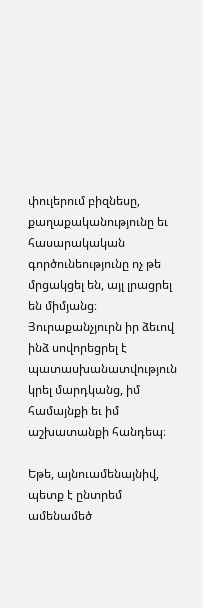փուլերում բիզնեսը, քաղաքականությունը եւ հասարակական գործունեությունը ոչ թե մրցակցել են, այլ լրացրել են միմյանց։ Յուրաքանչյուրն իր ձեւով ինձ սովորեցրել է պատասխանատվություն կրել մարդկանց, իմ համայնքի եւ իմ աշխատանքի հանդեպ։

Եթե, այնուամենայնիվ, պետք է ընտրեմ ամենամեծ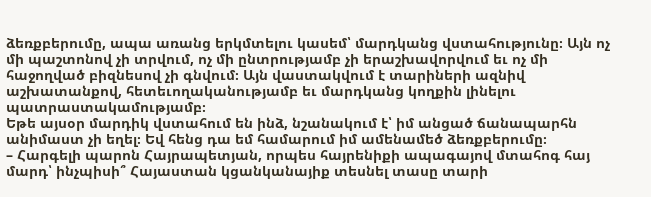ձեռքբերումը, ապա առանց երկմտելու կասեմ՝ մարդկանց վստահությունը։ Այն ոչ մի պաշտոնով չի տրվում, ոչ մի ընտրությամբ չի երաշխավորվում եւ ոչ մի հաջողված բիզնեսով չի գնվում։ Այն վաստակվում է տարիների ազնիվ աշխատանքով, հետեւողականությամբ եւ մարդկանց կողքին լինելու պատրաստակամությամբ։
Եթե այսօր մարդիկ վստահում են ինձ, նշանակում է՝ իմ անցած ճանապարհն անիմաստ չի եղել։ Եվ հենց դա եմ համարում իմ ամենամեծ ձեռքբերումը։
– Հարգելի պարոն Հայրապետյան, որպես հայրենիքի ապագայով մտահոգ հայ մարդ՝ ինչպիսի՞ Հայաստան կցանկանայիք տեսնել տասը տարի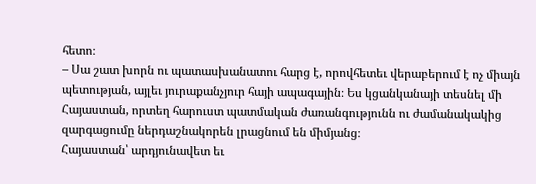հետո։
– Սա շատ խորն ու պատասխանատու հարց է, որովհետեւ վերաբերում է ոչ միայն պետության, այլեւ յուրաքանչյուր հայի ապագային։ Ես կցանկանայի տեսնել մի Հայաստան, որտեղ հարուստ պատմական ժառանգությունն ու ժամանակակից զարգացումը ներդաշնակորեն լրացնում են միմյանց։
Հայաստան՝ արդյունավետ եւ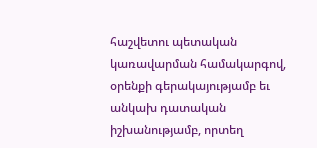հաշվետու պետական կառավարման համակարգով, օրենքի գերակայությամբ եւ անկախ դատական իշխանությամբ, որտեղ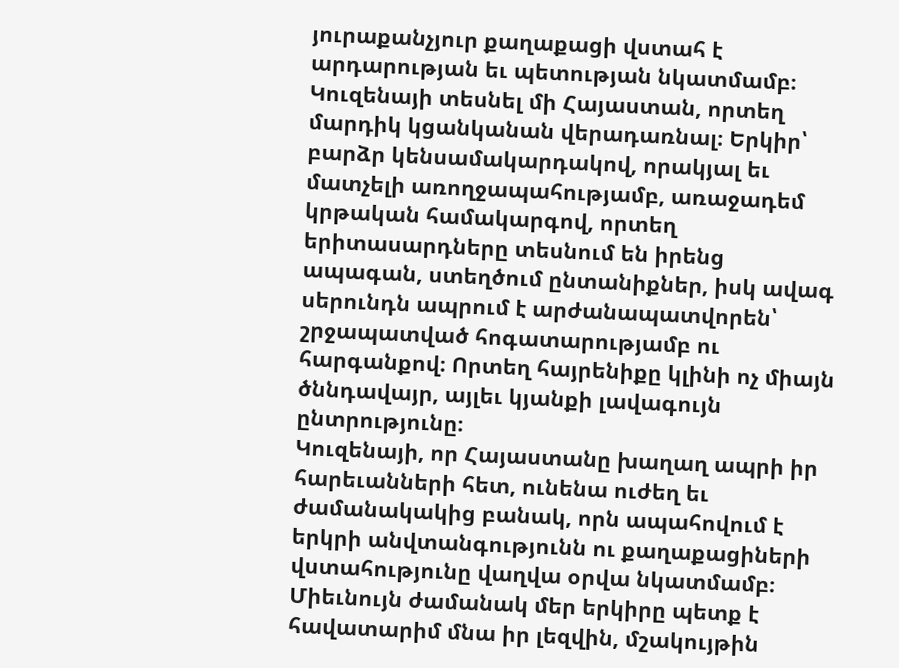յուրաքանչյուր քաղաքացի վստահ է արդարության եւ պետության նկատմամբ։
Կուզենայի տեսնել մի Հայաստան, որտեղ մարդիկ կցանկանան վերադառնալ։ Երկիր՝ բարձր կենսամակարդակով, որակյալ եւ մատչելի առողջապահությամբ, առաջադեմ կրթական համակարգով, որտեղ երիտասարդները տեսնում են իրենց ապագան, ստեղծում ընտանիքներ, իսկ ավագ սերունդն ապրում է արժանապատվորեն՝ շրջապատված հոգատարությամբ ու հարգանքով։ Որտեղ հայրենիքը կլինի ոչ միայն ծննդավայր, այլեւ կյանքի լավագույն ընտրությունը։
Կուզենայի, որ Հայաստանը խաղաղ ապրի իր հարեւանների հետ, ունենա ուժեղ եւ ժամանակակից բանակ, որն ապահովում է երկրի անվտանգությունն ու քաղաքացիների վստահությունը վաղվա օրվա նկատմամբ։ Միեւնույն ժամանակ մեր երկիրը պետք է հավատարիմ մնա իր լեզվին, մշակույթին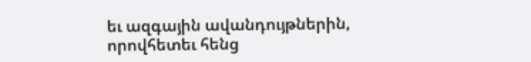եւ ազգային ավանդույթներին, որովհետեւ հենց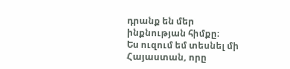դրանք են մեր ինքնության հիմքը։
Ես ուզում եմ տեսնել մի Հայաստան, որը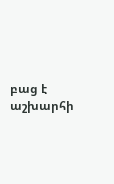բաց է աշխարհի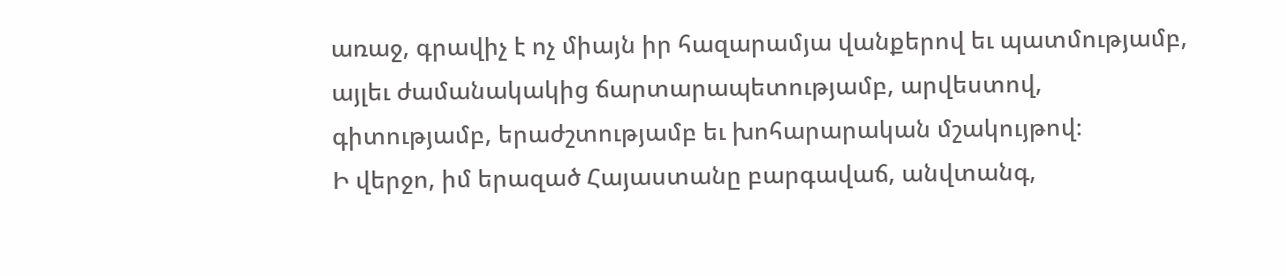առաջ, գրավիչ է ոչ միայն իր հազարամյա վանքերով եւ պատմությամբ, այլեւ ժամանակակից ճարտարապետությամբ, արվեստով, գիտությամբ, երաժշտությամբ եւ խոհարարական մշակույթով։
Ի վերջո, իմ երազած Հայաստանը բարգավաճ, անվտանգ,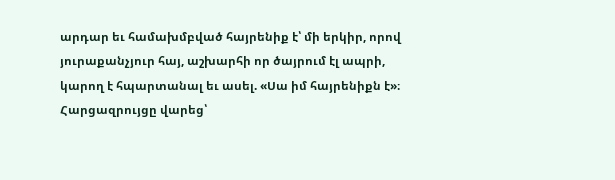արդար եւ համախմբված հայրենիք է՝ մի երկիր, որով յուրաքանչյուր հայ, աշխարհի որ ծայրում էլ ապրի, կարող է հպարտանալ եւ ասել. «Սա իմ հայրենիքն է»։
Հարցազրույցը վարեց՝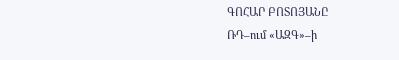ԳՈՀԱՐ ԲՈՏՈՅԱՆԸ
ՌԴ–ում «ԱԶԳ»–ի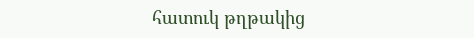հատուկ թղթակից